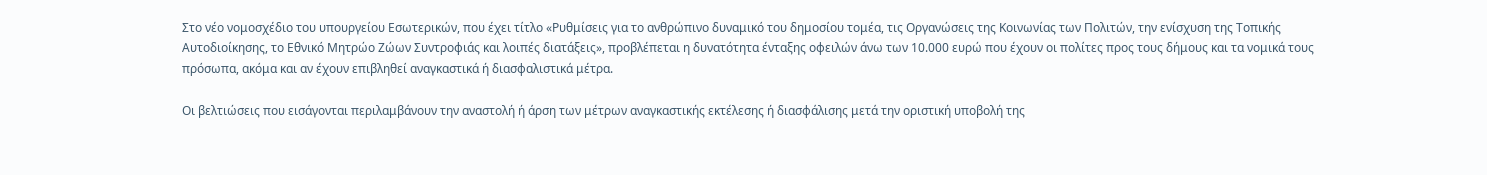Στο νέο νομοσχέδιο του υπουργείου Εσωτερικών, που έχει τίτλο «Ρυθμίσεις για το ανθρώπινο δυναμικό του δημοσίου τομέα, τις Οργανώσεις της Κοινωνίας των Πολιτών, την ενίσχυση της Τοπικής Αυτοδιοίκησης, το Εθνικό Μητρώο Ζώων Συντροφιάς και λοιπές διατάξεις», προβλέπεται η δυνατότητα ένταξης οφειλών άνω των 10.000 ευρώ που έχουν οι πολίτες προς τους δήμους και τα νομικά τους πρόσωπα, ακόμα και αν έχουν επιβληθεί αναγκαστικά ή διασφαλιστικά μέτρα.

Οι βελτιώσεις που εισάγονται περιλαμβάνουν την αναστολή ή άρση των μέτρων αναγκαστικής εκτέλεσης ή διασφάλισης μετά την οριστική υποβολή της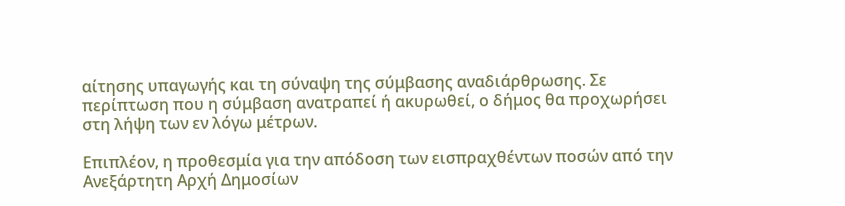αίτησης υπαγωγής και τη σύναψη της σύμβασης αναδιάρθρωσης. Σε περίπτωση που η σύμβαση ανατραπεί ή ακυρωθεί, ο δήμος θα προχωρήσει στη λήψη των εν λόγω μέτρων.

Επιπλέον, η προθεσμία για την απόδοση των εισπραχθέντων ποσών από την Ανεξάρτητη Αρχή Δημοσίων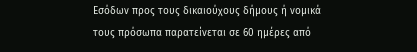Εσόδων προς τους δικαιούχους δήμους ή νομικά τους πρόσωπα παρατείνεται σε 60 ημέρες από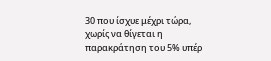30 που ίσχυε μέχρι τώρα, χωρίς να θίγεται η παρακράτηση του 5% υπέρ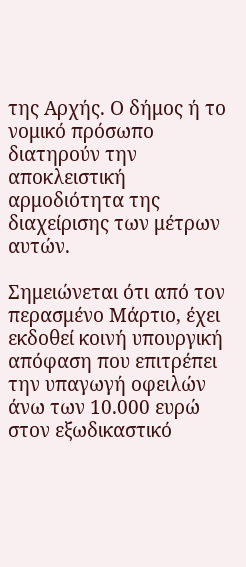της Αρχής. Ο δήμος ή το νομικό πρόσωπο διατηρούν την αποκλειστική αρμοδιότητα της διαχείρισης των μέτρων αυτών.

Σημειώνεται ότι από τον περασμένο Μάρτιο, έχει εκδοθεί κοινή υπουργική απόφαση που επιτρέπει την υπαγωγή οφειλών άνω των 10.000 ευρώ στον εξωδικαστικό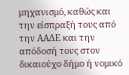μηχανισμό, καθώς και την είσπραξή τους από την ΑΑΔΕ και την απόδοσή τους στον δικαιούχο δήμο ή νομικό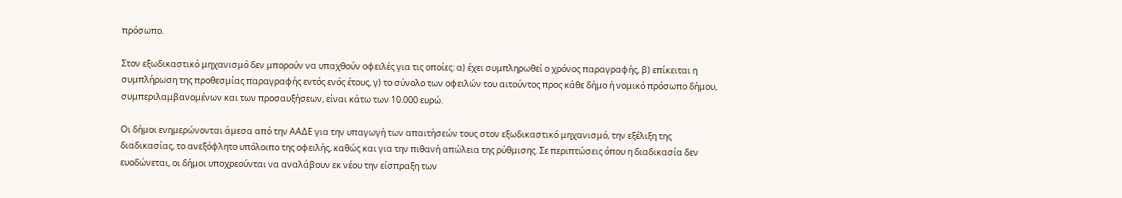πρόσωπο.

Στον εξωδικαστικό μηχανισμό δεν μπορούν να υπαχθούν οφειλές για τις οποίες: α) έχει συμπληρωθεί ο χρόνος παραγραφής, β) επίκειται η συμπλήρωση της προθεσμίας παραγραφής εντός ενός έτους, γ) το σύνολο των οφειλών του αιτούντος προς κάθε δήμο ή νομικό πρόσωπο δήμου, συμπεριλαμβανομένων και των προσαυξήσεων, είναι κάτω των 10.000 ευρώ.

Οι δήμοι ενημερώνονται άμεσα από την ΑΑΔΕ για την υπαγωγή των απαιτήσεών τους στον εξωδικαστικό μηχανισμό, την εξέλιξη της διαδικασίας, το ανεξόφλητο υπόλοιπο της οφειλής, καθώς και για την πιθανή απώλεια της ρύθμισης. Σε περιπτώσεις όπου η διαδικασία δεν ευοδώνεται, οι δήμοι υποχρεούνται να αναλάβουν εκ νέου την είσπραξη των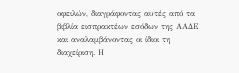οφειλών, διαγράφοντας αυτές από τα βιβλία εισπρακτέων εσόδων της ΑΑΔΕ και αναλαμβάνοντας οι ίδιοι τη διαχείριση. Η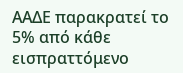ΑΑΔΕ παρακρατεί το 5% από κάθε εισπραττόμενο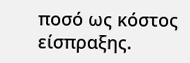ποσό ως κόστος είσπραξης.